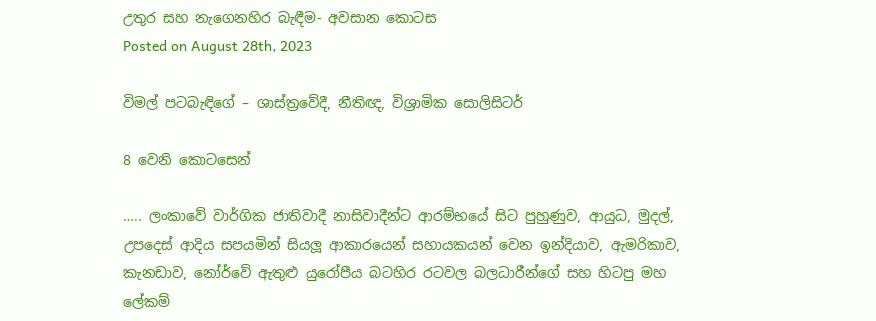උතුර සහ නැගෙනහිර බැඳීම- අවසාන කොටස
Posted on August 28th, 2023

විමල් පටබැඳිගේ – ශාස්ත්‍රවේදී, නීතිඥ, විශ්‍රාමික සොලිසිටර්

8 වෙනි කොටසෙන්

….. ලංකාවේ වාර්ගික ජාතිවාදී නාසිවාදීන්ට ආරම්භයේ සිට පුහුණුව, ආයුධ, මුදල්, උපදෙස් ආදිය සපයමින් සියලූ ආකාරයෙන් සහායකයන් වෙන ඉන්දියාව, ඇමරිකාව, කැනඩාව, නෝර්වේ ඇතුළු යුරෝපීය බටහිර රටවල බලධාරීන්ගේ සහ හිටපු මහ ලේකම්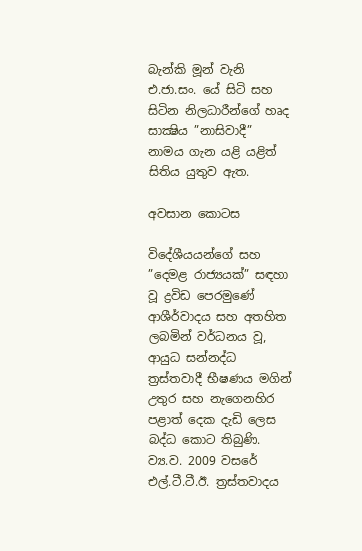බැන්කි මූන් වැනි එ.ජා.සං. යේ සිටි සහ සිටින නිලධාරීන්ගේ හෘද සාක්‍ෂිය ”නාසිවාදී” නාමය ගැන යළි යළිත් සිතිය යුතුව ඇත.

අවසාන කොටස

විදේශීයයන්ගේ සහ ”දෙමළ රාජ්‍යයක්” සඳහා වූ ද්‍රවිඩ පෙරමුණේ ආශීර්වාදය සහ අතහිත ලබමින් වර්ධනය වූ, ආයුධ සන්නද්ධ ත්‍රස්තවාදී භීෂණය මගින් උතුර සහ නැගෙනහිර පළාත් දෙක දැඩි ලෙස බද්ධ කොට තිබුණි. ව්‍ය.ව. 2009 වසරේ එල්.ටී.ටී.ඊ. ත්‍රස්තවාදය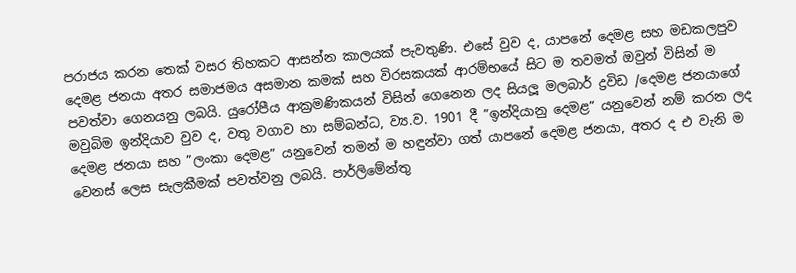පරාජය කරන තෙක් වසර තිහකට ආසන්න කාලයක් පැවතුණි. එසේ වුව ද, යාපනේ දෙමළ සහ මඩකලපුව දෙමළ ජනයා අතර සමාජමය අසමාන කමක් සහ විරසකයක් ආරම්භයේ සිට ම තවමත් ඔවුන් විසින් ම පවත්වා ගෙනයනු ලබයි. යුරෝපීය ආක්‍රමණිකයන් විසින් ගෙනෙන ලද සියලූ මලබාර් ද්‍රවිඩ /දෙමළ ජනයාගේ මවුබිම ඉන්දියාව වුව ද, වතු වගාව හා සම්බන්ධ, ව්‍ය.ව. 1901 දී ”ඉන්දියානු දෙමළ” යනුවෙන් නම් කරන ලද දෙමළ ජනයා සහ ”ලංකා දෙමළ” යනුවෙන් තමන් ම හඳුන්වා ගත් යාපනේ දෙමළ ජනයා, අතර ද එ වැනි ම වෙනස් ලෙස සැලකීමක් පවත්වනු ලබයි. පාර්ලිමේන්තු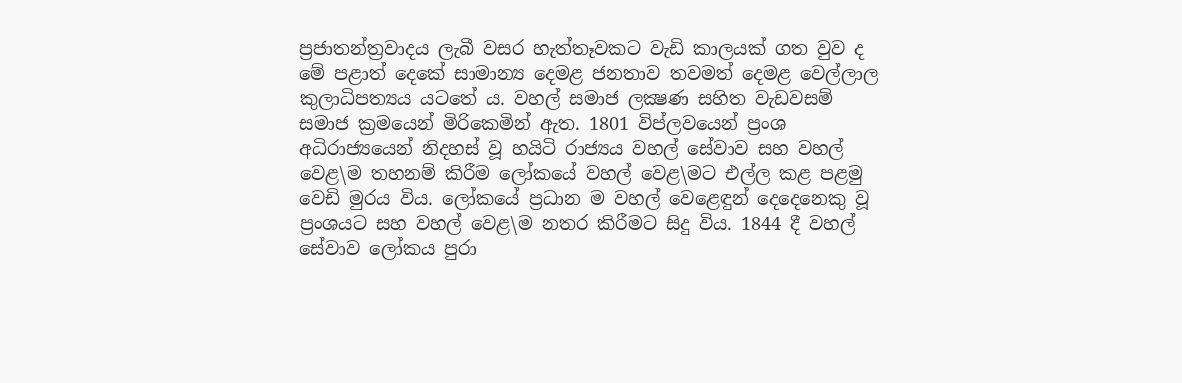ප්‍රජාතන්ත්‍රවාදය ලැබී වසර හැත්තෑවකට වැඩි කාලයක් ගත වුව ද මේ පළාත් දෙකේ සාමාන්‍ය දෙමළ ජනතාව තවමත් දෙමළ වෙල්ලාල කුලාධිපත්‍යය යටතේ ය. වහල් සමාජ ලක්‍ෂණ සහිත වැඩවසම් සමාජ ක්‍රමයෙන් මිරිකෙමින් ඇත. 1801 විප්ලවයෙන් ප්‍රංශ අධිරාජ්‍යයෙන් නිදහස් වූ හයිටි රාජ්‍යය වහල් සේවාව සහ වහල් වෙළ\ම තහනම් කිරීම ලෝකයේ වහල් වෙළ\මට එල්ල කළ පළමු වෙඩි මුරය විය. ලෝකයේ ප්‍රධාන ම වහල් වෙළෙඳුන් දෙදෙනෙකු වූ ප්‍රංශයට සහ වහල් වෙළ\ම නතර කිරීමට සිදු විය. 1844 දී වහල් සේවාව ලෝකය පුරා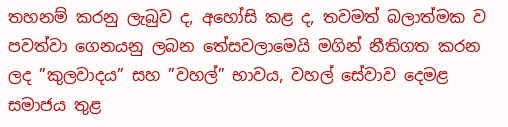තහනම් කරනු ලැබුව ද, අහෝසි කළ ද, තවමත් බලාත්මක ව පවත්වා ගෙනයනු ලබන තේසවලාමෙයි මගින් නීතිගත කරන ලද ”කුලවාදය” සහ ”වහල්” භාවය, වහල් සේවාව දෙමළ සමාජය තුළ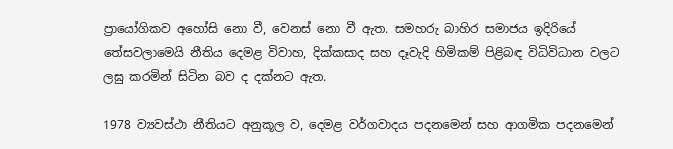ප්‍රායෝගිකව අහෝසි නො වී, වෙනස් නො වී ඇත. සමහරු බාහිර සමාජය ඉදිරියේ තේසවලාමෙයි නීතිය දෙමළ විවාහ, දික්කසාද සහ දෑවැදි හිමිකම් පිළිබඳ විධිවිධාන වලට ලඝු කරමින් සිටින බව ද දක්නට ඇත.

1978 ව්‍යවස්ථා නීතියට අනුකූල ව, දෙමළ වර්ගවාදය පදනමෙන් සහ ආගමික පදනමෙන්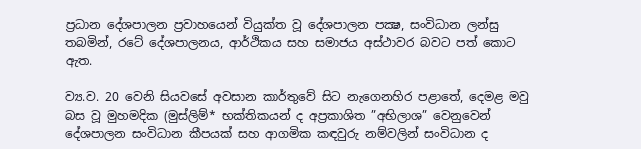ප්‍රධාන දේශපාලන ප්‍රවාහයෙන් වියුක්ත වූ දේශපාලන පක්‍ෂ, සංවිධාන ලන්සු තබමින්, රටේ දේශපාලනය, ආර්ථිකය සහ සමාජය අස්ථාවර බවට පත් කොට ඇත.

ව්‍ය.ව. 20 වෙනි සියවසේ අවසාන කාර්තුවේ සිට නැගෙනහිර පළාතේ, දෙමළ මවු බස වූ මුහමදික (මුස්ලිම්* භක්තිකයන් ද අප්‍රකාශිත ”අභිලාශ” වෙනුවෙන් දේශපාලන සංවිධාන කීපයක් සහ ආගමික කඳවුරු නම්වලින් සංවිධාන ද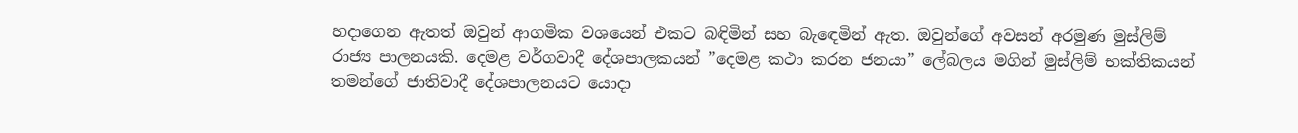හදාගෙන ඇතත් ඔවුන් ආගමික වශයෙන් එකට බඳිමින් සහ බැඳෙමින් ඇත. ඔවුන්ගේ අවසන් අරමුණ මුස්ලිම් රාජ්‍ය පාලනයකි. දෙමළ වර්ගවාදී දේශපාලකයන් ”දෙමළ කථා කරන ජනයා” ලේබලය මගින් මුස්ලිම් භක්තිකයන් තමන්ගේ ජාතිවාදී දේශපාලනයට යොදා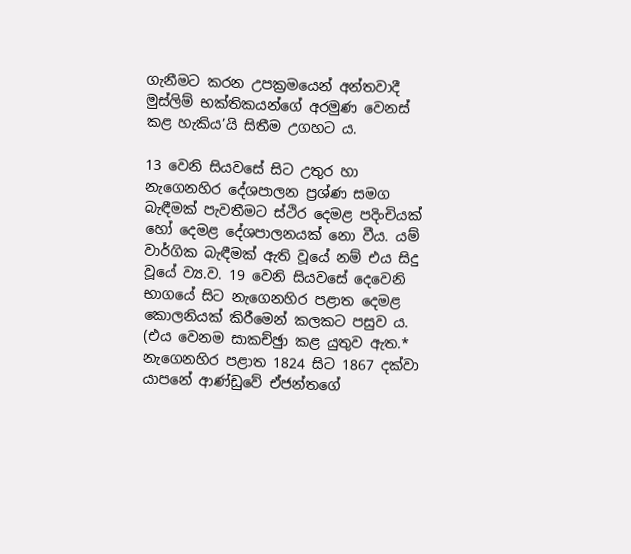ගැනීමට කරන උපක්‍රමයෙන් අන්තවාදී මුස්ලිම් භක්තිකයන්ගේ අරමුණ වෙනස් කළ හැකිය’යි සිතීම උගහට ය.

13 වෙනි සියවසේ සිට උතුර හා නැගෙනහිර දේශපාලන ප්‍රශ්ණ සමග බැඳීමක් පැවතීමට ස්ථිර දෙමළ පදිංචියක් හෝ දෙමළ දේශපාලනයක් නො වීය. යම් වාර්ගික බැඳීමක් ඇති වූයේ නම් එය සිදු වූයේ ව්‍ය.ව. 19 වෙනි සියවසේ දෙවෙනි භාගයේ සිට නැගෙනහිර පළාත දෙමළ කොලනියක් කිරීමෙන් කලකට පසුව ය. (එය වෙනම සාකච්ඡුා කළ යුතුව ඇත.* නැගෙනහිර පළාත 1824 සිට 1867 දක්වා යාපනේ ආණ්ඩුවේ ඒජන්තගේ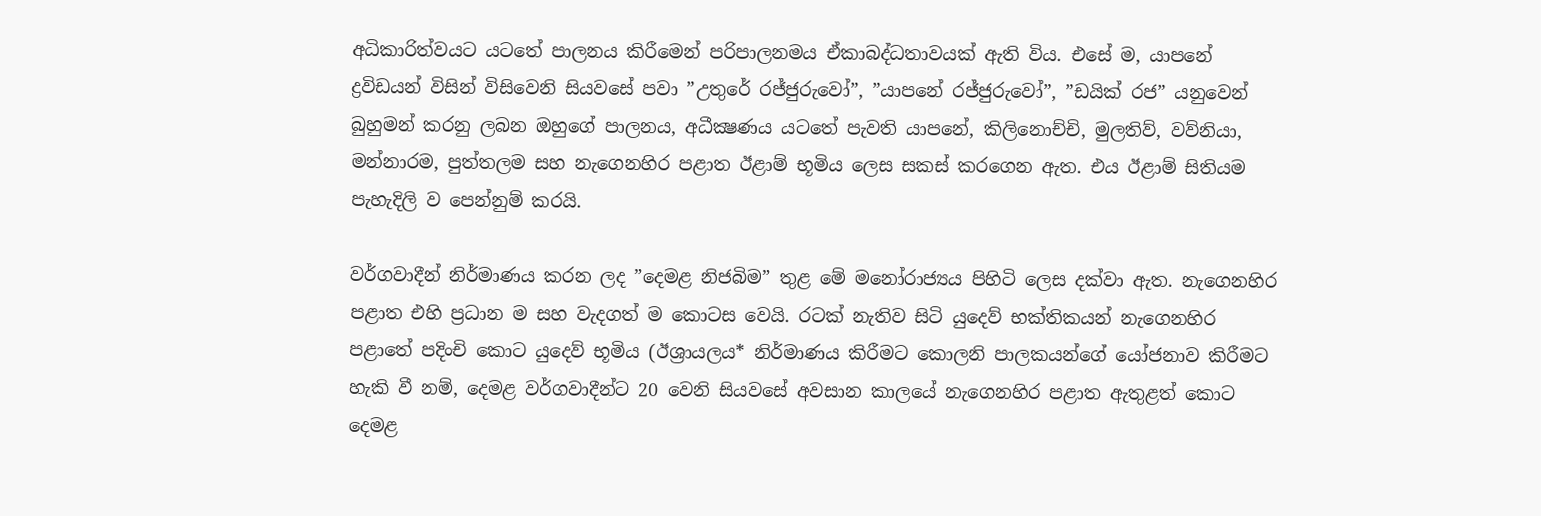අධිකාරිත්වයට යටතේ පාලනය කිරීමෙන් පරිපාලනමය ඒකාබද්ධතාවයක් ඇති විය. එසේ ම, යාපනේ ද්‍රවිඩයන් විසින් විසිවෙනි සියවසේ පවා ”උතුරේ රජ්ජුරුවෝ”, ”යාපනේ රජ්ජුරුවෝ”, ”ඩයික් රජ” යනුවෙන්  බුහුමන් කරනු ලබන ඔහුගේ පාලනය, අධීක්‍ෂණය යටතේ පැවති යාපනේ, කිලිනොච්චි, මුලතිව්, වව්නියා, මන්නාරම, පුත්තලම සහ නැගෙනහිර පළාත ඊළාම් භූමිය ලෙස සකස් කරගෙන ඇත. එය ඊළාම් සිතියම පැහැදිලි ව පෙන්නුම් කරයි.

වර්ගවාදීන් නිර්මාණය කරන ලද ”දෙමළ නිජබිම” තුළ මේ මනෝරාජ්‍යය පිහිටි ලෙස දක්වා ඇත. නැගෙනහිර පළාත එහි ප්‍රධාන ම සහ වැදගත් ම කොටස වෙයි. රටක් නැතිව සිටි යුදෙව් භක්තිකයන් නැගෙනහිර පළාතේ පදිංචි කොට යුදෙව් භූමිය (ඊශ්‍රායලය* නිර්මාණය කිරීමට කොලනි පාලකයන්ගේ යෝජනාව කිරීමට හැකි වී නම්, දෙමළ වර්ගවාදීන්ට 20 වෙනි සියවසේ අවසාන කාලයේ නැගෙනහිර පළාත ඇතුළත් කොට දෙමළ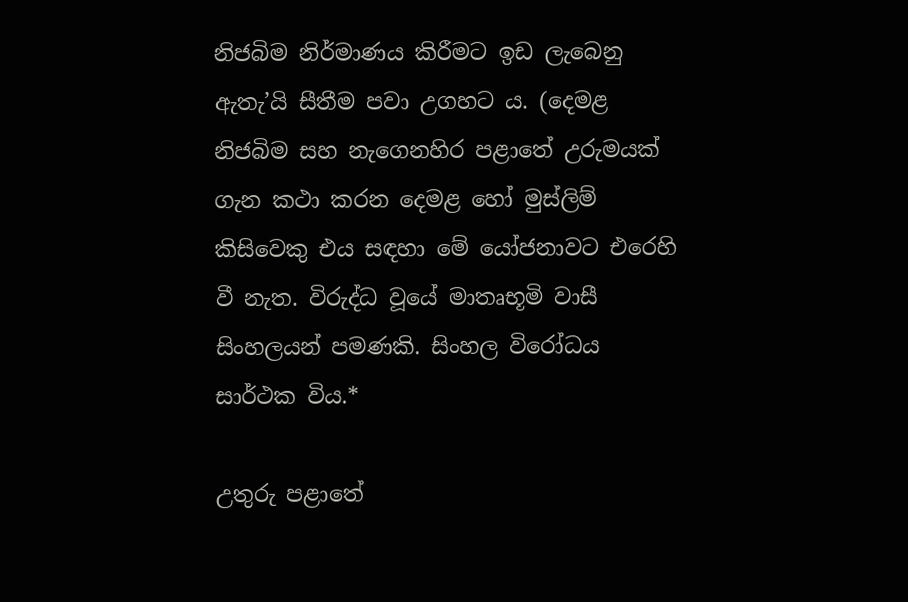නිජබිම නිර්මාණය කිරීමට ඉඩ ලැබෙනු ඇතැ’යි සීතීම පවා උගහට ය. (දෙමළ නිජබිම සහ නැගෙනහිර පළාතේ උරුමයක් ගැන කථා කරන දෙමළ හෝ මුස්ලිම් කිසිවෙකු එය සඳහා මේ යෝජනාවට එරෙහි වී නැත. විරුද්ධ වූයේ මාතෘභූමි වාසී සිංහලයන් පමණකි. සිංහල විරෝධය සාර්ථක විය.*

උතුරු පළාතේ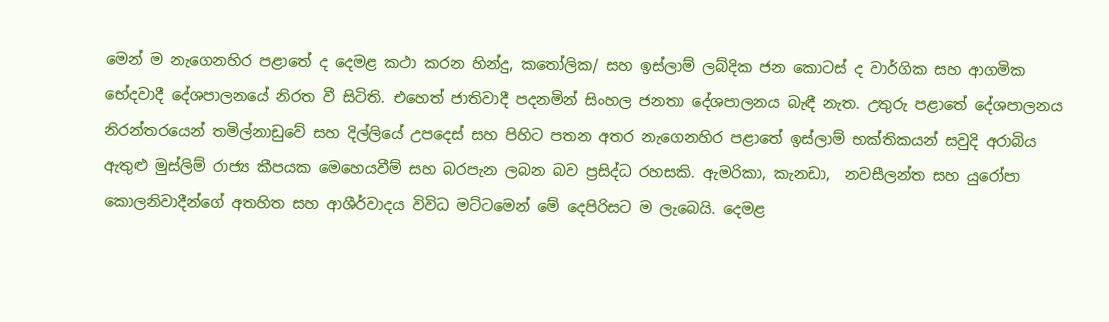මෙන් ම නැගෙනහිර පළාතේ ද දෙමළ කථා කරන හින්දු, කතෝලික/ සහ ඉස්ලාම් ලබ්දික ජන කොටස් ද වාර්ගික සහ ආගමික භේදවාදී දේශපාලනයේ නිරත වී සිටිති. එහෙත් ජාතිවාදී පදනමින් සිංහල ජනතා දේශපාලනය බැඳී නැත. උතුරු පළාතේ දේශපාලනය නිරන්තරයෙන් තමිල්නාඩුවේ සහ දිල්ලියේ උපදෙස් සහ පිහිට පතන අතර නැගෙනහිර පළාතේ ඉස්ලාම් භක්තිකයන් සවුදි අරාබිය ඇතුළු මුස්ලිම් රාජ්‍ය කීපයක මෙහෙයවීම් සහ බරපැන ලබන බව ප්‍රසිද්ධ රහසකි. ඇමරිකා, කැනඩා,  නවසීලන්ත සහ යුරෝපා කොලනිවාදීන්ගේ අතහිත සහ ආශීර්වාදය විවිධ මට්ටමෙන් මේ දෙපිරිසට ම ලැබෙයි. දෙමළ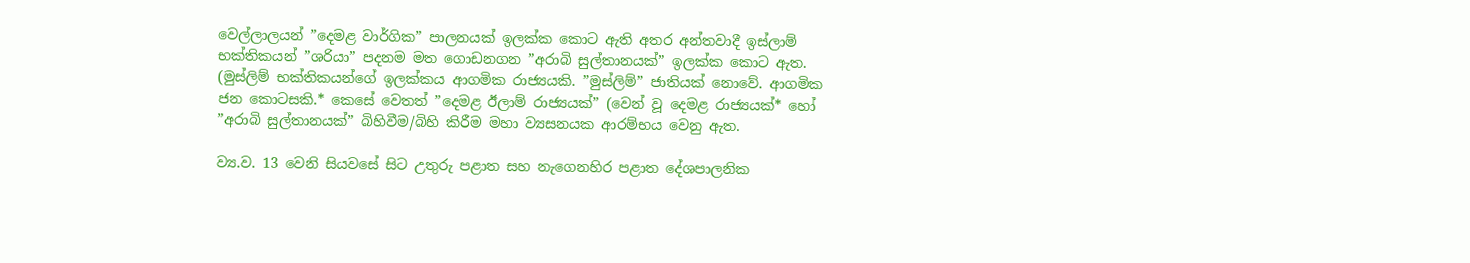වෙල්ලාලයන් ”දෙමළ වාර්ගික” පාලනයක් ඉලක්ක කොට ඇති අතර අන්තවාදී ඉස්ලාම් භක්තිකයන් ”ශරියා” පදනම මත ගොඩනගන ”අරාබි සුල්තානයක්” ඉලක්ක කොට ඇත. (මුස්ලිම් භක්තිකයන්ගේ ඉලක්කය ආගමික රාජ්‍යයකි. ”මුස්ලිම්” ජාතියක් නොවේ. ආගමික ජන කොටසකි.* කෙසේ වෙතත් ”දෙමළ ඊලාම් රාජ්‍යයක්” (වෙන් වූ දෙමළ රාජ්‍යයක්* හෝ ”අරාබි සුල්තානයක්” බිහිවීම/බිහි කිරීම මහා ව්‍යසනයක ආරම්භය වෙනු ඇත.

ව්‍ය.ව. 13 වෙනි සියවසේ සිට උතුරු පළාත සහ නැගෙනහිර පළාත දේශපාලනික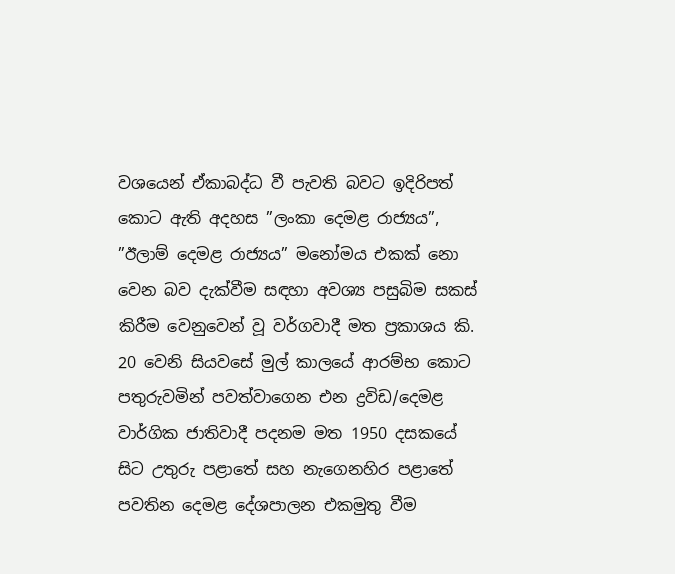වශයෙන් ඒකාබද්ධ වී පැවති බවට ඉදිරිපත් කොට ඇති අදහස ”ලංකා දෙමළ රාජ්‍යය”, ”ඊලාම් දෙමළ රාජ්‍යය” මනෝමය එකක් නො වෙන බව දැක්වීම සඳහා අවශ්‍ය පසුබිම සකස් කිරීම වෙනුවෙන් වූ වර්ගවාදී මත ප්‍රකාශය කි. 20 වෙනි සියවසේ මුල් කාලයේ ආරම්භ කොට පතුරුවමින් පවත්වාගෙන එන ද්‍රවිඩ/දෙමළ වාර්ගික ජාතිවාදී පදනම මත 1950 දසකයේ සිට උතුරු පළාතේ සහ නැගෙනහිර පළාතේ පවතින දෙමළ දේශපාලන එකමුතු වීම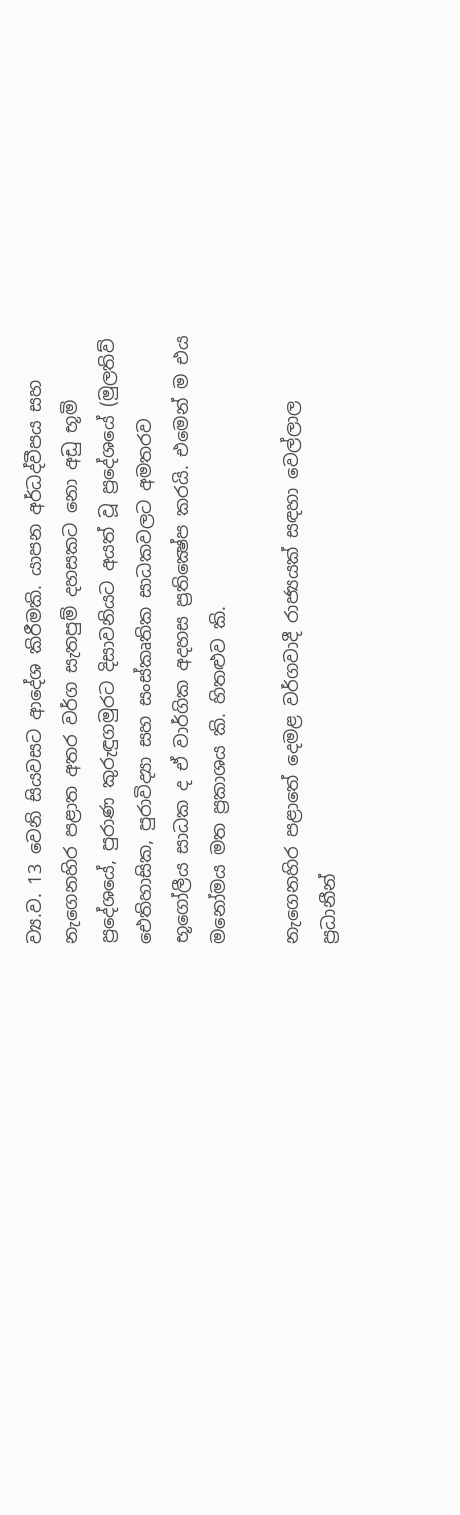ව්‍ය.ව. 13 වෙනි සියවසට ආදේශ කිරීමකි. යාපන අර්ධද්වීපය සහ නැගෙනහිර පළාත අතර වර්ග සැතපුම් දහසකට නො අඩු භූමි ප්‍රදේශයේ, පුරාණ කුරුඳුගමුරට දිසාවනියට අයත් වූ ප්‍රදේශයේ (මුලතිව් ඓතිහාසික, පුරාවිද්‍යා සහ සංස්කෘතික සාධකවලට අමතරව භූගෝලීය සාධක ද ඒ වාර්ගික අදහස ප්‍රතික්‍ෂේප කරයි. එමෙන් ම එය මනෝමය මත ප්‍රකාශය කි. හිතළුව කි.

නැගෙනහිර පළාතේ දෙමළ වර්ගවාදී රාජ්‍යයක් සඳහා වෙල්ලාල ප්‍රධානීන්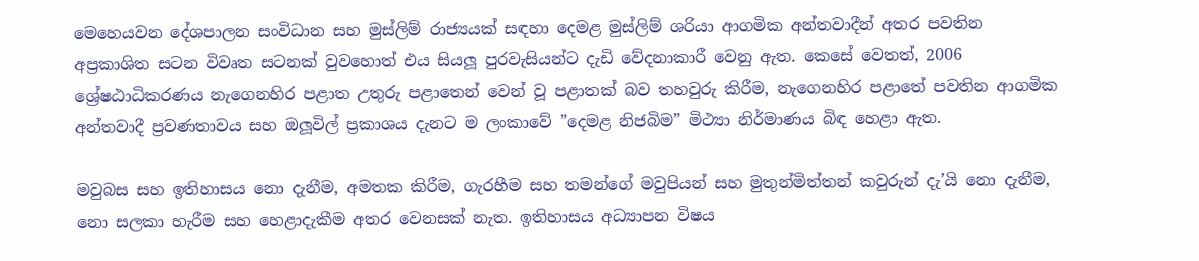මෙහෙයවන දේශපාලන සංවිධාන සහ මුස්ලිම් රාජ්‍යයක් සඳහා දෙමළ මුස්ලිම් ශරියා ආගමික අන්තවාදීන් අතර පවතින අප්‍රකාශිත සටන විවෘත සටනක් වුවහොත් එය සියලූ පුරවැසියන්ට දැඩි වේදනාකාරී වෙනු ඇත. කෙසේ වෙතත්, 2006 ශ්‍රේෂඨාධිකරණය නැගෙනහිර පළාත උතුරු පළාතෙන් වෙන් වූ පළාතක් බව තහවුරු කිරීම, නැගෙනහිර පළාතේ පවතින ආගමික අන්තවාදී ප්‍රවණතාවය සහ ඔලූවිල් ප්‍රකාශය දැනට ම ලංකාවේ ”දෙමළ නිජබිම” මිථ්‍යා නිර්මාණය බිඳ හෙළා ඇත.

මවුබස සහ ඉතිහාසය නො දැනීම, අමතක කිරීම, ගැරහීම සහ තමන්ගේ මවුපියන් සහ මුතුන්මිත්තන් කවුරුන් දැ’යි නො දැනීම, නො සලකා හැරීම සහ හෙළාදැකීම අතර වෙනසක් නැත. ඉතිහාසය අධ්‍යාපන විෂය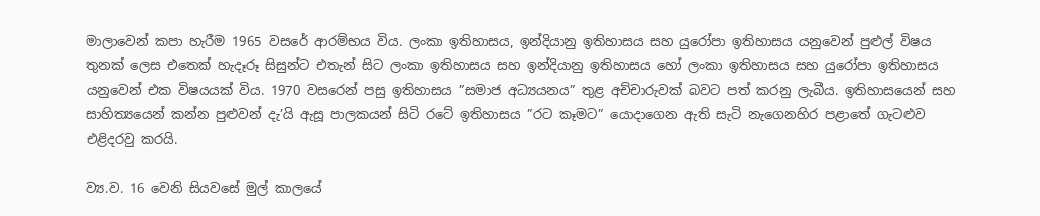මාලාවෙන් කපා හැරීම 1965 වසරේ ආරම්භය විය. ලංකා ඉතිහාසය, ඉන්දියානු ඉතිහාසය සහ යුරෝපා ඉතිහාසය යනුවෙන් පුළුල් විෂය තුනක් ලෙස එතෙක් හැදෑරූ සිසුන්ට එතැන් සිට ලංකා ඉතිහාසය සහ ඉන්දියානු ඉතිහාසය හෝ ලංකා ඉතිහාසය සහ යුරෝපා ඉතිහාසය යනුවෙන් එක විෂයයක් විය. 1970 වසරෙන් පසු ඉතිහාසය ”සමාජ අධ්‍යයනය” තුළ අච්චාරුවක් බවට පත් කරනු ලැබීය. ඉතිහාසයෙන් සහ සාහිත්‍යයෙන් කන්න පුළුවන් දැ’යි ඇසූ පාලකයන් සිටි රටේ ඉතිහාසය ”රට කෑමට” යොදාගෙන ඇති සැටි නැගෙනහිර පළාතේ ගැටළුව එළිදරවු කරයි.

ව්‍ය.ව. 16 වෙනි සියවසේ මුල් කාලයේ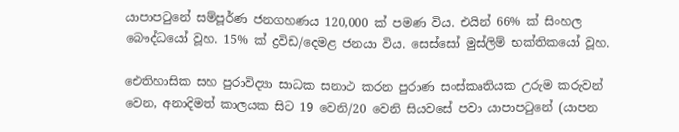යාපාපටුනේ සම්පූර්ණ ජනගහණය 120,000 ක් පමණ විය. එයින් 66% ක් සිංහල බෞද්ධයෝ වූහ. 15% ක් ද්‍රවිඩ/දෙමළ ජනයා විය. සෙස්සෝ මුස්ලිම් භක්තිකයෝ වූහ.

ඓතිහාසික සහ පුරාවිද්‍යා සාධක සනාථ කරන පුරාණ සංස්කෘතියක උරුම කරුවන් වෙන, අනාදිමත් කාලයක සිට 19 වෙනි/20 වෙනි සියවසේ පවා යාපාපටුනේ (යාපන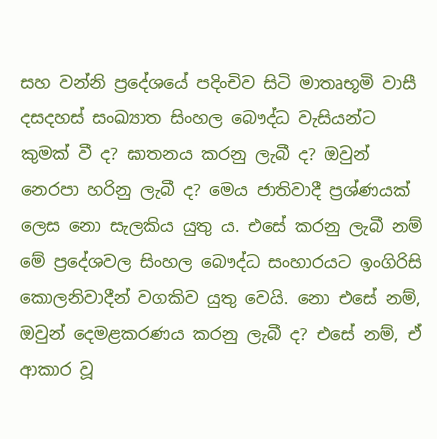සහ වන්නි ප්‍රදේශයේ පදිංචිව සිටි මාතෘභූමි වාසී දසදහස් සංඛ්‍යාත සිංහල බෞද්ධ වැසියන්ට කුමක් වී ද? ඝාතනය කරනු ලැබී ද? ඔවුන් නෙරපා හරිනු ලැබී ද? මෙය ජාතිවාදී ප්‍රශ්ණයක් ලෙස නො සැලකිය යුතු ය. එසේ කරනු ලැබී නම් මේ ප්‍රදේශවල සිංහල බෞද්ධ සංහාරයට ඉංගිරිසි කොලනිවාදීන් වගකිව යුතු වෙයි. නො එසේ නම්, ඔවුන් දෙමළකරණය කරනු ලැබී ද? එසේ නම්, ඒ ආකාර වූ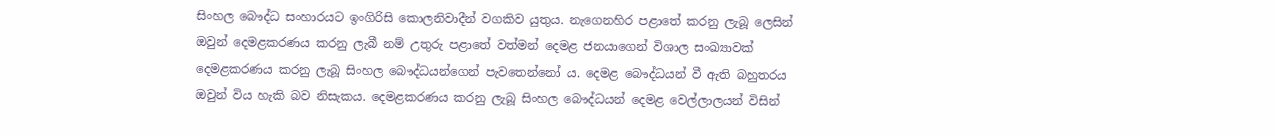සිංහල බෞද්ධ සංහාරයට ඉංගිරිසි කොලනිවාදීන් වගකිව යුතුය. නැගෙනහිර පළාතේ කරනු ලැබූ ලෙසින් ඔවුන් දෙමළකරණය කරනු ලැබී නම් උතුරු පළාතේ වත්මන් දෙමළ ජනයාගෙන් විශාල සංඛ්‍යාවක් දෙමළකරණය කරනු ලැබූ සිංහල බෞද්ධයන්ගෙන් පැවතෙන්නෝ ය. දෙමළ බෞද්ධයන් වී ඇති බහුතරය ඔවුන් විය හැකි බව නිසැකය. දෙමළකරණය කරනු ලැබූ සිංහල බෞද්ධයන් දෙමළ වෙල්ලාලයන් විසින්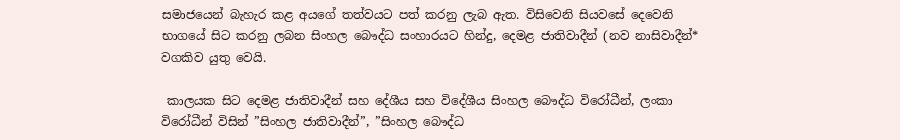සමාජයෙන් බැහැර කළ අයගේ තත්වයට පත් කරනු ලැබ ඇත. විසිවෙනි සියවසේ දෙවෙනි භාගයේ සිට කරනු ලබන සිංහල බෞද්ධ සංහාරයට හින්දු, දෙමළ ජාතිවාදීන් (නව නාසිවාදීන්* වගකිව යුතු වෙයි.

 කාලයක සිට දෙමළ ජාතිවාදීන් සහ දේශීය සහ විදේශීය සිංහල බෞද්ධ විරෝධීන්, ලංකා විරෝධීන් විසින් ”සිංහල ජාතිවාදීන්”, ”සිංහල බෞද්ධ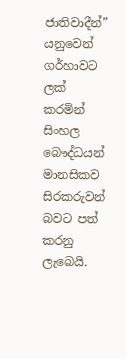ජාතිවාදීන්” යනුවෙන් ගර්හාවට ලක් කරමින් සිංහල බෞද්ධයන් මානසිකව සිරකරුවන් බවට පත් කරනු ලැබෙයි.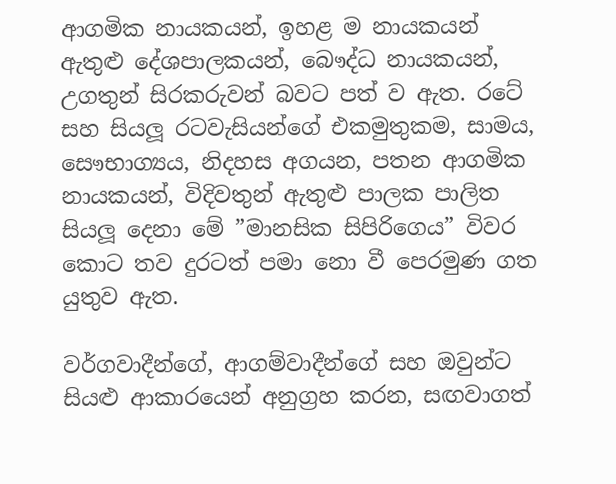ආගමික නායකයන්, ඉහළ ම නායකයන් ඇතුළු දේශපාලකයන්, බෞද්ධ නායකයන්, උගතුන් සිරකරුවන් බවට පත් ව ඇත. රටේ සහ සියලූ රටවැසියන්ගේ එකමුතුකම, සාමය, සෞභාග්‍යය, නිදහස අගයන, පතන ආගමික නායකයන්, විදිවතුන් ඇතුළු පාලක පාලිත සියලූ දෙනා මේ ”මානසික සිපිරිගෙය” විවර කොට තව දුරටත් පමා නො වී පෙරමුණ ගත යුතුව ඇත.

වර්ගවාදීන්ගේ, ආගම්වාදීන්ගේ සහ ඔවුන්ට සියළු ආකාරයෙන් අනුග්‍රහ කරන, සඟවාගත්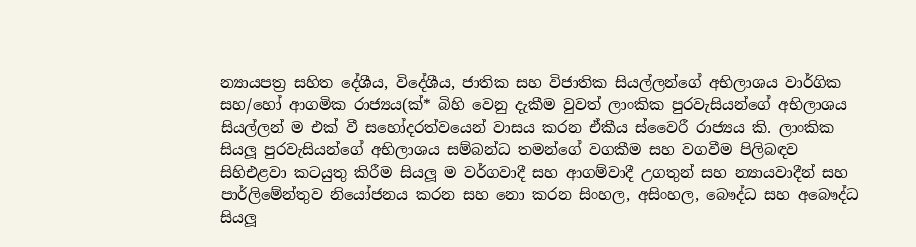න්‍යායපත්‍ර සහිත දේශීය, විදේශීය, ජාතික සහ විජාතික සියල්ලන්ගේ අභිලාශය වාර්ගික සහ/හෝ ආගමික රාජ්‍යය(ක්* බිහි වෙනු දැකීම වුවත් ලාංකික පුරවැසියන්ගේ අභිලාශය සියල්ලන් ම එක් වී සහෝදරත්වයෙන් වාසය කරන ඒකීය ස්වෛරී රාජ්‍යය කි. ලාංකික සියලූ පුරවැසියන්ගේ අභිලාශය සම්බන්ධ තමන්ගේ වගකීම සහ වගවීම පිලිබඳව සිහිඑළවා කටයුතු කිරීම සියලූ ම වර්ගවාදී සහ ආගම්වාදී උගතුන් සහ න්‍යායවාදීන් සහ පාර්ලිමේන්තුව නියෝජනය කරන සහ නො කරන සිංහල, අසිංහල, බෞද්ධ සහ අබෞද්ධ සියලූ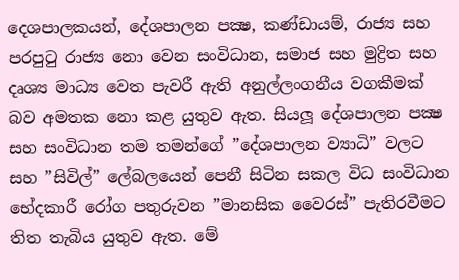දෙශපාලකයන්, දේශපාලන පක්‍ෂ, කණ්ඩායම්, රාජ්‍ය සහ පරපුටු රාජ්‍ය නො වෙන සංවිධාන, සමාජ සහ මුද්‍රිත සහ දෘශ්‍ය මාධ්‍ය වෙත පැවරී ඇති අනුල්ලංගනීය වගකීමක් බව අමතක නො කළ යුතුව ඇත. සියලූ දේශපාලන පක්‍ෂ සහ සංවිධාන තම තමන්ගේ ”දේශපාලන ව්‍යාධි” වලට සහ ”සිවිල්” ලේබලයෙන් පෙනී සිටින සකල විධ සංවිධාන භේදකාරී රෝග පතුරුවන ”මානසික වෛරස්” පැතිරවීමට තිත තැබිය යුතුව ඇත. මේ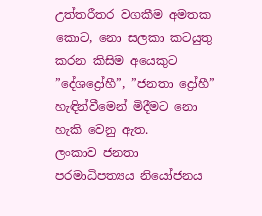උත්තරීතර වගකීම අමතක කොට, නො සලකා කටයුතු කරන කිසිම අයෙකුට ”දේශද්‍රෝහී”, ”ජනතා ද්‍රෝහී” හැඳින්වීමෙන් මිදීමට නො හැකි වෙනු ඇත.
ලංකාව ජනතා පරමාධිපත්‍යය නියෝජනය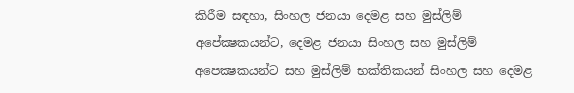කිරීම සඳහා, සිංහල ජනයා දෙමළ සහ මුස්ලිම් අපේක්‍ෂකයන්ට, දෙමළ ජනයා සිංහල සහ මුස්ලිම් අපෙක්‍ෂකයන්ට සහ මුස්ලිම් භක්තිකයන් සිංහල සහ දෙමළ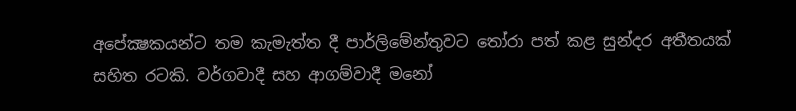අපේක්‍ෂකයන්ට තම කැමැත්ත දී පාර්ලිමේන්තුවට තෝරා පත් කළ සුන්දර අතීතයක් සහිත රටකි. වර්ගවාදී සහ ආගම්වාදී මනෝ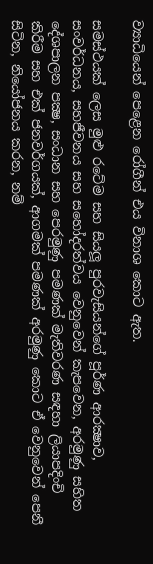ව්‍යාධියෙන් පෙළෙන රෝගීන් එය විනාශ කොට ඇත.

සමස්ථයක් ලෙස මුළු රටේම සහ සියලූ පුරවැසියන්ගේ පූර්ණ ආරක්‍ෂාව, සංවර්ධනය, සහජීවනය සහ සහෝදරත්වය වෙනුවෙන් කැපවෙන, අරමුණු සහිත දේශපාලන පක්‍ෂ, සංධාන සහ පෙරමුණු පමණක් මැතිවරණ සඳහා ලියාපදිංචි කිරීම සහ එක් ජනවර්ගයක්, ආගමක් පමණක් අරමුණු කොට ඒ වෙනුවෙන් පෙනී සිටින, නියෝජනය කරන, නම්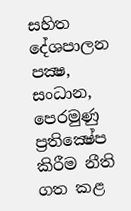සහිත දේශපාලන පක්‍ෂ, සංධාන, පෙරමුණු ප්‍රතික්‍ෂේප කිරීම නීති ගත කළ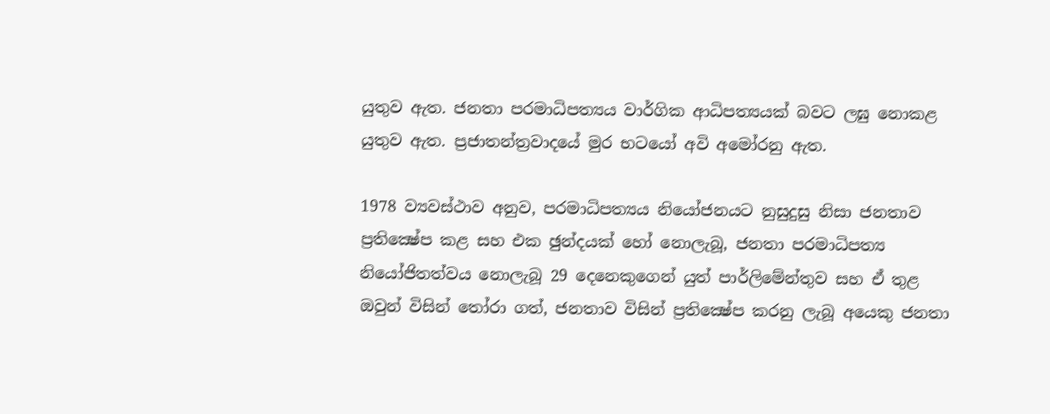යුතුව ඇත. ජනතා පරමාධිපත්‍යය වාර්ගික ආධිපත්‍යයක් බවට ලඝු නොකළ යුතුව ඇත. ප්‍රජාතන්ත්‍රවාදයේ මුර භටයෝ අවි අමෝරනු ඇත.

1978 ව්‍යවස්ථාව අනුව, පරමාධිපත්‍යය නියෝජනයට නුසුදුසු නිසා ජනතාව ප්‍රතික්‍ෂේප කළ සහ එක ඡුන්දයක් හෝ නොලැබූ, ජනතා පරමාධිපත්‍ය නියෝජිතත්වය නොලැබූ 29 දෙනෙකුගෙන් යුත් පාර්ලිමේන්තුව සහ ඒ තුළ ඔවුන් විසින් තෝරා ගත්, ජනතාව විසින් ප්‍රතික්‍ෂේප කරනු ලැබූ අයෙකු ජනතා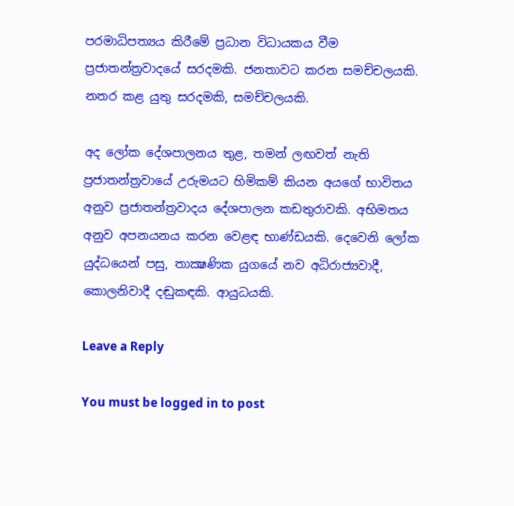පරමාධිපත්‍යය කිරීමේ ප්‍රධාන විධායකය වීම ප්‍රජාතන්ත්‍රවාදයේ සරදමකි. ජනතාවට කරන සමච්චලයකි. නතර කළ යුතු සරදමකි, සමච්චලයකි.

අද ලෝක දේශපාලනය තුළ, තමන් ලඟවත් නැති ප්‍රජාතන්ත්‍රවායේ උරුමයට හිමිකම් කියන අයගේ භාවිතය අනුව ප්‍රජාතන්ත්‍රවාදය දේශපාලන කඩතුරාවකි. අභිමතය අනුව අපනයනය කරන වෙළඳ භාණ්ඩයකි. දෙවෙනි ලෝක යුද්ධයෙන් පසු, තාක්‍ෂණික යුගයේ නව අධිරාජ්‍යවාදී, කොලනිවාදී දඬුකඳකි. ආයුධයකි.

Leave a Reply

You must be logged in to post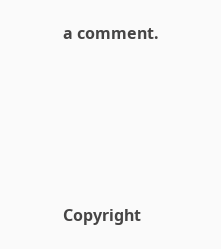a comment.






Copyright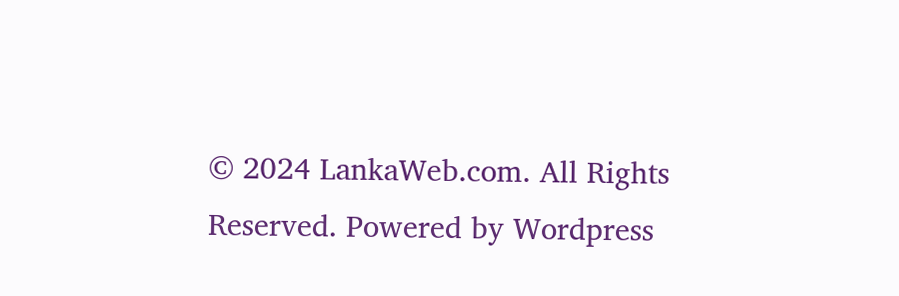© 2024 LankaWeb.com. All Rights Reserved. Powered by Wordpress